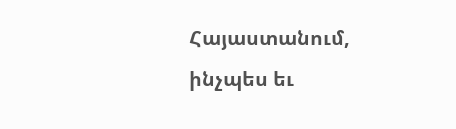Հայաստանում, ինչպես եւ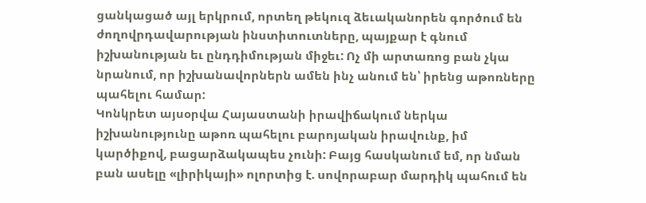ցանկացած այլ երկրում, որտեղ թեկուզ ձեւականորեն գործում են ժողովրդավարության ինստիտուտները, պայքար է գնում իշխանության եւ ընդդիմության միջեւ: Ոչ մի արտառոց բան չկա նրանում, որ իշխանավորներն ամեն ինչ անում են՝ իրենց աթոռները պահելու համար:
Կոնկրետ այսօրվա Հայաստանի իրավիճակում ներկա իշխանությունը աթոռ պահելու բարոյական իրավունք, իմ կարծիքով, բացարձակապես չունի: Բայց հասկանում եմ, որ նման բան ասելը «լիրիկայի» ոլորտից է. սովորաբար մարդիկ պահում են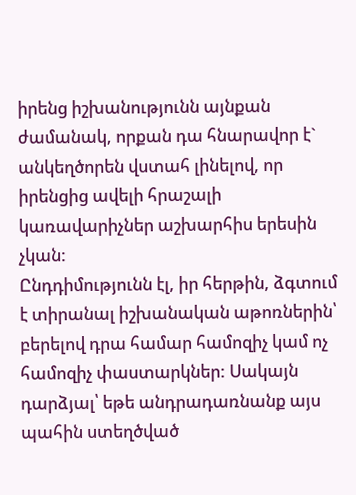իրենց իշխանությունն այնքան ժամանակ, որքան դա հնարավոր է` անկեղծորեն վստահ լինելով, որ իրենցից ավելի հրաշալի կառավարիչներ աշխարհիս երեսին չկան:
Ընդդիմությունն էլ, իր հերթին, ձգտում է տիրանալ իշխանական աթոռներին՝ բերելով դրա համար համոզիչ կամ ոչ համոզիչ փաստարկներ: Սակայն դարձյալ՝ եթե անդրադառնանք այս պահին ստեղծված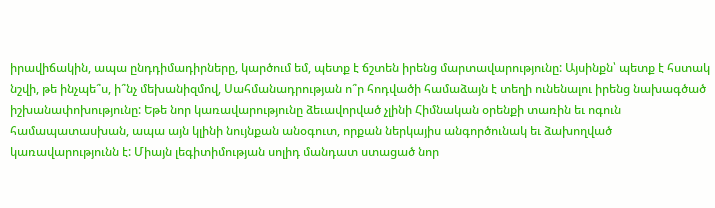իրավիճակին, ապա ընդդիմադիրները, կարծում եմ, պետք է ճշտեն իրենց մարտավարությունը: Այսինքն՝ պետք է հստակ նշվի, թե ինչպե՞ս, ի՞նչ մեխանիզմով, Սահմանադրության ո՞ր հոդվածի համաձայն է տեղի ունենալու իրենց նախագծած իշխանափոխությունը: Եթե նոր կառավարությունը ձեւավորված չլինի Հիմնական օրենքի տառին եւ ոգուն համապատասխան, ապա այն կլինի նույնքան անօգուտ, որքան ներկայիս անգործունակ եւ ձախողված կառավարությունն է: Միայն լեգիտիմության սոլիդ մանդատ ստացած նոր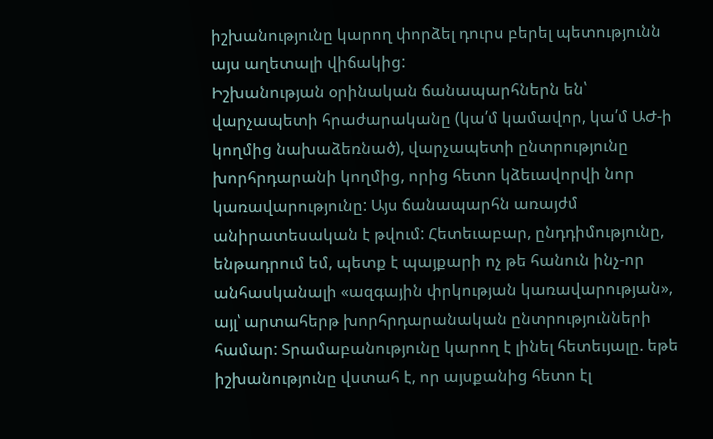իշխանությունը կարող փորձել դուրս բերել պետությունն այս աղետալի վիճակից:
Իշխանության օրինական ճանապարհներն են՝ վարչապետի հրաժարականը (կա՛մ կամավոր, կա՛մ ԱԺ-ի կողմից նախաձեռնած), վարչապետի ընտրությունը խորհրդարանի կողմից, որից հետո կձեւավորվի նոր կառավարությունը: Այս ճանապարհն առայժմ անիրատեսական է թվում: Հետեւաբար, ընդդիմությունը, ենթադրում եմ, պետք է պայքարի ոչ թե հանուն ինչ-որ անհասկանալի «ազգային փրկության կառավարության», այլ՝ արտահերթ խորհրդարանական ընտրությունների համար: Տրամաբանությունը կարող է լինել հետեւյալը. եթե իշխանությունը վստահ է, որ այսքանից հետո էլ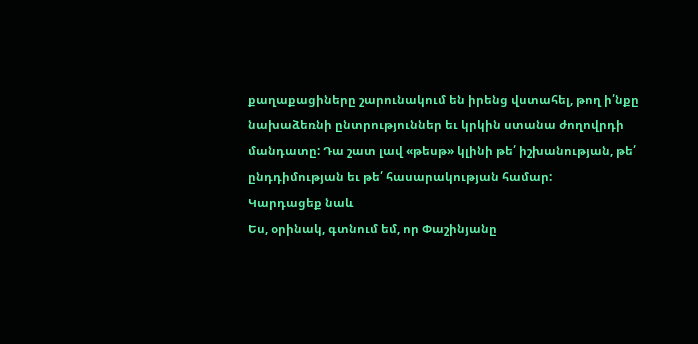քաղաքացիները շարունակում են իրենց վստահել, թող ի՛նքը նախաձեռնի ընտրություններ եւ կրկին ստանա ժողովրդի մանդատը: Դա շատ լավ «թեսթ» կլինի թե՛ իշխանության, թե՛ ընդդիմության եւ թե՛ հասարակության համար:
Կարդացեք նաև
Ես, օրինակ, գտնում եմ, որ Փաշինյանը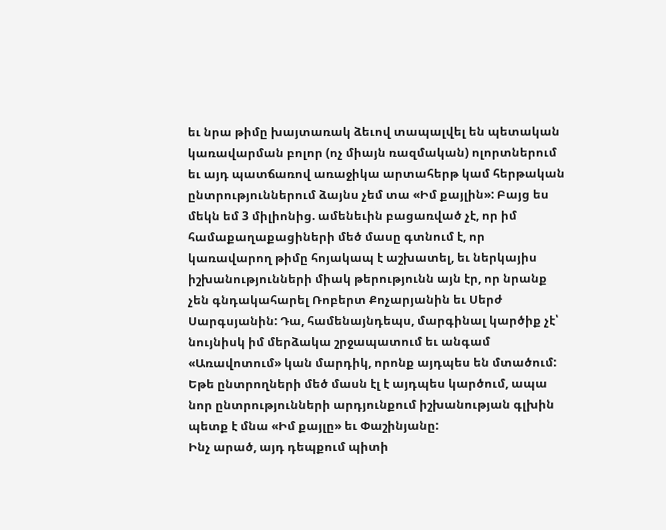եւ նրա թիմը խայտառակ ձեւով տապալվել են պետական կառավարման բոլոր (ոչ միայն ռազմական) ոլորտներում եւ այդ պատճառով առաջիկա արտահերթ կամ հերթական ընտրություններում ձայնս չեմ տա «Իմ քայլին»: Բայց ես մեկն եմ 3 միլիոնից. ամենեւին բացառված չէ, որ իմ համաքաղաքացիների մեծ մասը գտնում է, որ կառավարող թիմը հոյակապ է աշխատել, եւ ներկայիս իշխանությունների միակ թերությունն այն էր, որ նրանք չեն գնդակահարել Ռոբերտ Քոչարյանին եւ Սերժ Սարգսյանին: Դա, համենայնդեպս, մարգինալ կարծիք չէ՝ նույնիսկ իմ մերձակա շրջապատում եւ անգամ «Առավոտում» կան մարդիկ, որոնք այդպես են մտածում: Եթե ընտրողների մեծ մասն էլ է այդպես կարծում, ապա նոր ընտրությունների արդյունքում իշխանության գլխին պետք է մնա «Իմ քայլը» եւ Փաշինյանը:
Ինչ արած, այդ դեպքում պիտի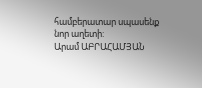համբերատար սպասենք նոր աղետի:
Արամ ԱԲՐԱՀԱՄՅԱՆ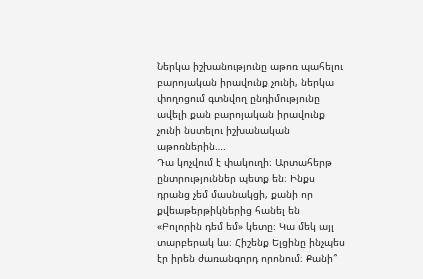Ներկա իշխանությունը աթոռ պահելու բարոյական իրավունք չունի, ներկա փողոցում գտնվող ընդիմությունը ավելի քան բարոյական իրավունք չունի նստելու իշխանական աթոռներին….
Դա կոչվում է փակուղի։ Արտահերթ ընտրություններ պետք են։ Ինքս դրանց չեմ մասնակցի, քանի որ քվեաթերթիկներից հանել են «Բոլորին դեմ եմ» կետը։ Կա մեկ այլ տարբերակ ևս։ Հիշենք Ելցինը ինչպես էր իրեն ժառանգորդ որոնում։ Քանի՞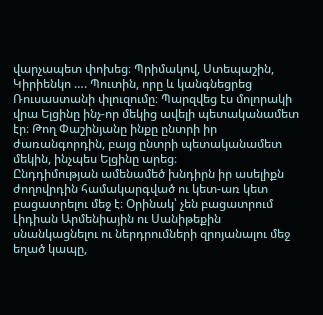վարչապետ փոխեց։ Պրիմակով, Ստեպաշին, Կիրիենկո …. Պուտին, որը և կանգնեցրեց Ռուսաստանի փլուզումը։ Պարզվեց էս մոլորակի վրա Ելցինը ինչ-որ մեկից ավելի պետականամետ էր։ Թող Փաշինյանը ինքը ընտրի իր ժառանգորդին, բայց ընտրի պետականամետ մեկին, ինչպես Ելցինը արեց։
Ընդդիմության ամենամեծ խնդիրն իր ասելիքն ժողովրդին համակարգված ու կետ-առ կետ բացատրելու մեջ է։ Օրինակ՝ չեն բացատրում Լիդիան Արմենիային ու Սանիթեքին սնանկացնելու ու ներդրումների զրոյանալու մեջ եղած կապը,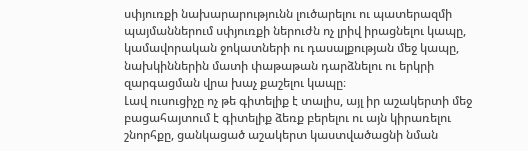սփյուռքի նախարարությունն լուծարելու ու պատերազմի պայմաններում սփյուռքի ներուժն ոչ լրիվ իրացնելու կապը, կամավորական ջոկատների ու դասալքության մեջ կապը, նախկիններին մատի փաթաթան դարձնելու ու երկրի զարգացման վրա խաչ քաշելու կապը։
Լավ ուսուցիչը ոչ թե գիտելիք է տալիս, այլ իր աշակերտի մեջ բացահայտում է գիտելիք ձեռք բերելու ու այն կիրառելու շնորհքը, ցանկացած աշակերտ կաստվածացնի նման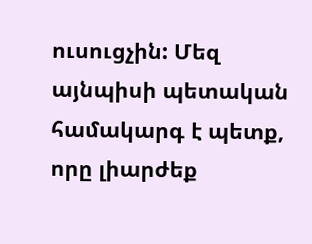ուսուցչին: Մեզ այնպիսի պետական համակարգ է պետք, որը լիարժեք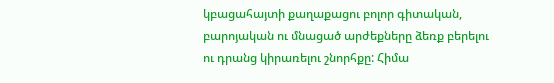կբացահայտի քաղաքացու բոլոր գիտական, բարոյական ու մնացած արժեքները ձեռք բերելու ու դրանց կիրառելու շնորհքը: Հիմա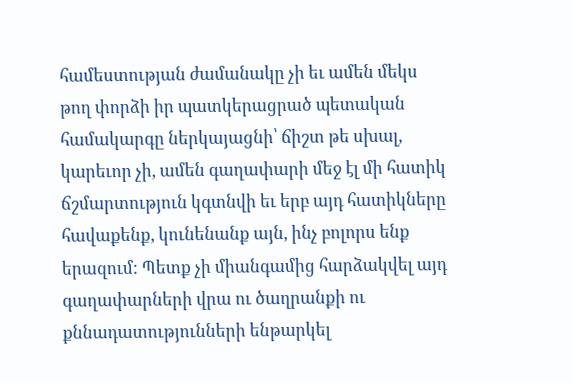համեստության ժամանակը չի եւ ամեն մեկս թող փորձի իր պատկերացրած պետական համակարգը ներկայացնի՝ ճիշտ թե սխալ, կարեւոր չի, ամեն գաղափարի մեջ էլ մի հատիկ ճշմարտություն կգտնվի եւ երբ այդ հատիկները հավաքենք, կունենանք այն, ինչ բոլորս ենք երազում: Պետք չի միանգամից հարձակվել այդ գաղափարների վրա ու ծաղրանքի ու քննադատությունների ենթարկել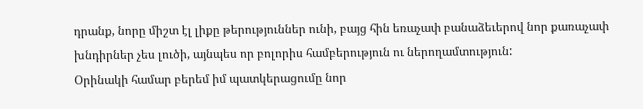դրանք, նորը միշտ էլ լիքը թերություններ ունի, բայց հին եռաչափ բանաձեւերով նոր քառաչափ խնդիրներ չես լուծի, այնպես որ բոլորիս համբերություն ու ներողամտություն:
Օրինակի համար բերեմ իմ պատկերացումը նոր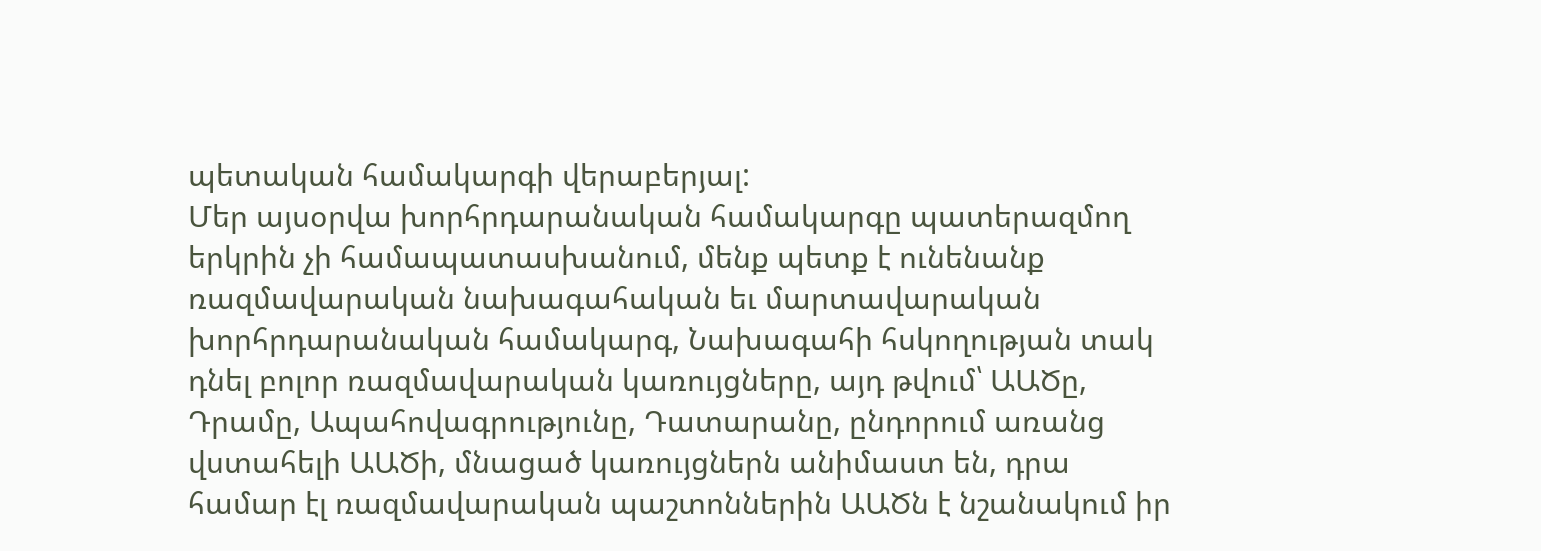պետական համակարգի վերաբերյալ:
Մեր այսօրվա խորհրդարանական համակարգը պատերազմող երկրին չի համապատասխանում, մենք պետք է ունենանք ռազմավարական նախագահական եւ մարտավարական խորհրդարանական համակարգ, Նախագահի հսկողության տակ դնել բոլոր ռազմավարական կառույցները, այդ թվում՝ ԱԱԾը, Դրամը, Ապահովագրությունը, Դատարանը, ընդորում առանց վստահելի ԱԱԾի, մնացած կառույցներն անիմաստ են, դրա համար էլ ռազմավարական պաշտոններին ԱԱԾն է նշանակում իր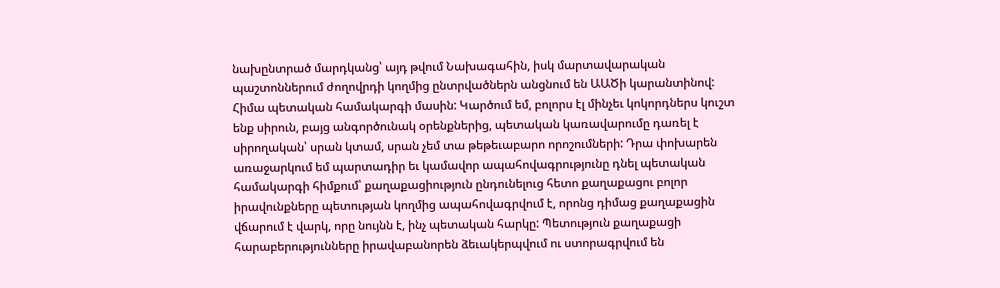նախընտրած մարդկանց՝ այդ թվում Նախագահին, իսկ մարտավարական պաշտոններում ժողովրդի կողմից ընտրվածներն անցնում են ԱԱԾի կարանտինով:
Հիմա պետական համակարգի մասին: Կարծում եմ, բոլորս էլ մինչեւ կոկորդներս կուշտ ենք սիրուն, բայց անգործունակ օրենքներից, պետական կառավարումը դառել է սիրողական՝ սրան կտամ, սրան չեմ տա թեթեւաբարո որոշումների: Դրա փոխարեն առաջարկում եմ պարտադիր եւ կամավոր ապահովագրությունը դնել պետական համակարգի հիմքում՝ քաղաքացիություն ընդունելուց հետո քաղաքացու բոլոր իրավունքները պետության կողմից ապահովագրվում է, որոնց դիմաց քաղաքացին վճարում է վարկ, որը նույնն է, ինչ պետական հարկը: Պետություն քաղաքացի հարաբերությունները իրավաբանորեն ձեւակերպվում ու ստորագրվում են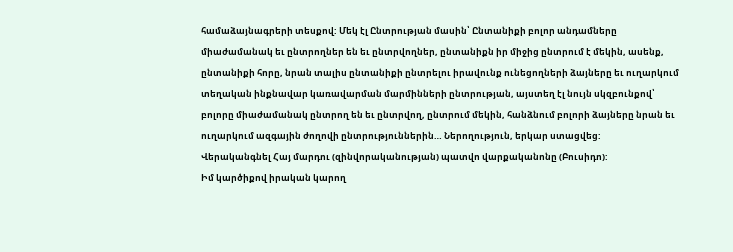համաձայնագրերի տեսքով: Մեկ էլ Ընտրության մասին՝ Ընտանիքի բոլոր անդամները միաժամանակ եւ ընտրողներ են եւ ընտրվողներ, ընտանիքն իր միջից ընտրում է մեկին, ասենք, ընտանիքի հորը, նրան տալիս ընտանիքի ընտրելու իրավունք ունեցողների ձայները եւ ուղարկում տեղական ինքնավար կառավարման մարմինների ընտրության, այստեղ էլ նույն սկզբունքով՝ բոլորը միաժամանակ ընտրող են եւ ընտրվող, ընտրում մեկին, հանձնում բոլորի ձայները նրան եւ ուղարկում ազգային ժողովի ընտրություններին… Ներողություն, երկար ստացվեց:
Վերականգնել Հայ մարդու (զինվորականության) պատվո վարքականոնը (Բուսիդո):
Իմ կարծիքով իրական կարող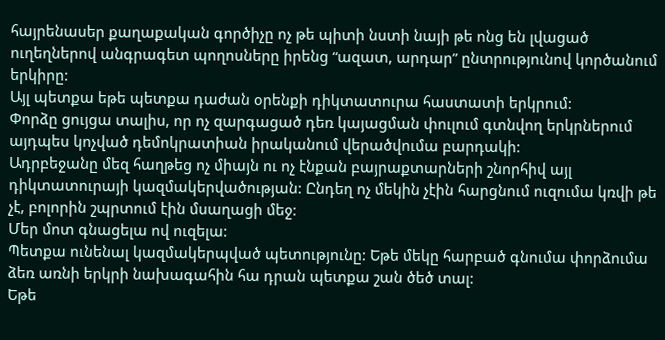հայրենասեր քաղաքական գործիչը ոչ թե պիտի նստի նայի թե ոնց են լվացած ուղեղներով անգրագետ պողոսները իրենց “ազատ, արդար” ընտրությունով կործանում երկիրը:
Այլ պետքա եթե պետքա դաժան օրենքի դիկտատուրա հաստատի երկրում:
Փորձը ցույցա տալիս, որ ոչ զարգացած դեռ կայացման փուլում գտնվող երկրներում այդպես կոչված դեմոկրատիան իրականում վերածվումա բարդակի:
Ադրբեջանը մեզ հաղթեց ոչ միայն ու ոչ էնքան բայրաքտարների շնորհիվ այլ դիկտատուրայի կազմակերվածության: Ընդեղ ոչ մեկին չէին հարցնում ուզումա կռվի թե չէ, բոլորին շպրտում էին մսաղացի մեջ:
Մեր մոտ գնացելա ով ուզելա:
Պետքա ունենալ կազմակերպված պետությունը: Եթե մեկը հարբած գնումա փորձումա ձեռ առնի երկրի նախագահին հա դրան պետքա շան ծեծ տալ:
Եթե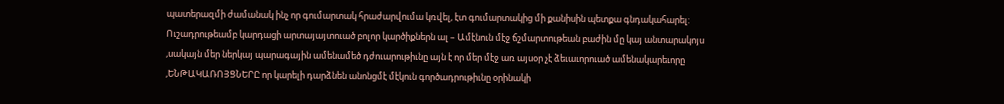պատերազմի ժամանակ ինչ որ գումարտակ հրաժարվումա կռվել, էտ գումարտակից մի քանիսին պետքա գնդակահարել:
Ուշադրութեամբ կարդացի արտայայտուած բոլոր կարծիքներն ալ – Ամէնուն մէջ ճշմարտութեան բաժին մը կայ անտարակոյս ,սակայն մեր ներկայ պարագային ամենամեծ դժուարութիւնը այն է որ մեր մէջ առ այսօր չէ ձեւաւորուած ամենակարեւորը ,ԵՆԹԱԿԱՌՈՅՑՆԵՐԸ որ կարելի դարձնեն անոնցմէ մէկուն գործադրութիւնը օրինակի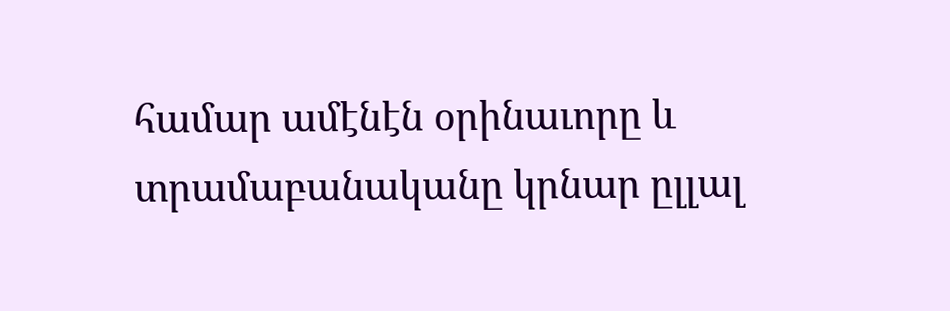համար ամէնէն օրինաւորը և տրամաբանականը կրնար ըլլալ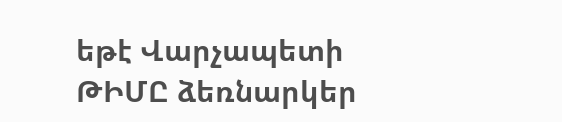եթէ Վարչապետի ԹԻՄԸ ձեռնարկեր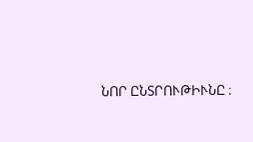ՆՈՐ ԸՆՏՐՈՒԹԻՒՆԸ ։